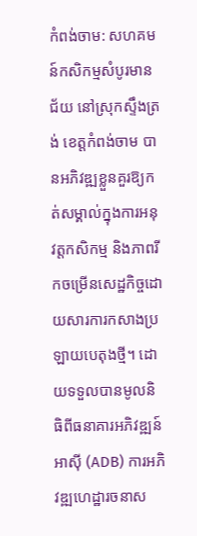កំពង់ចាម: សហគមន៍កសិកម្មសំបូរមានជ័យ នៅស្រុកស្ទឹងត្រង់ ខេត្តកំពង់ចាម បានអភិវឌ្ឍខ្លួនគួរឱ្យកត់សម្គាល់ក្នុងការអនុវត្តកសិកម្ម និងភាពរីកចម្រើនសេដ្ឋកិច្ចដោយសារការកសាងប្រឡាយបេតុងថ្មី។ ដោយទទួលបានមូលនិធិពីធនាគារអភិវឌ្ឍន៍អាស៊ី (ADB) ការអភិវឌ្ឍហេដ្ឋារចនាស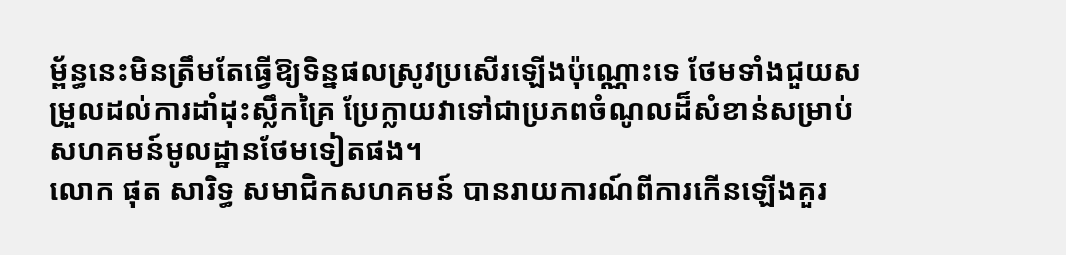ម្ព័ន្ធនេះមិនត្រឹមតែធ្វើឱ្យទិន្នផលស្រូវប្រសើរឡើងប៉ុណ្ណោះទេ ថែមទាំងជួយសម្រួលដល់ការដាំដុះស្លឹកគ្រៃ ប្រែក្លាយវាទៅជាប្រភពចំណូលដ៏សំខាន់សម្រាប់សហគមន៍មូលដ្ឋានថែមទៀតផង។
លោក ផុត សារិទ្ធ សមាជិកសហគមន៍ បានរាយការណ៍ពីការកើនឡើងគួរ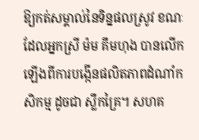ឱ្យកត់សម្គាល់នៃទិន្នផលស្រូវ ខណៈដែលអ្នកស្រី ម៉ម គឹមហុង បានលើកឡើងពីការបង្កើនផលិតភាពដំណាំកសិកម្ម ដូចជា ស្លឹកគ្រៃ។ សហគ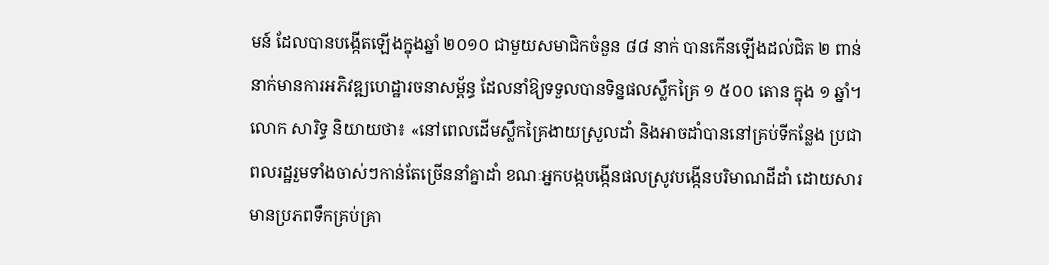មន៍ ដែលបានបង្កើតឡើងក្នុងឆ្នាំ ២០១០ ជាមួយសមាជិកចំនួន ៨៨ នាក់ បានកើនឡើងដល់ជិត ២ ពាន់នាក់មានការអភិវឌ្ឍហេដ្ឋារចនាសម្ព័ន្ធ ដែលនាំឱ្យទទួលបានទិន្នផលស្លឹកគ្រៃ ១ ៥០០ តោន ក្នុង ១ ឆ្នាំ។
លោក សារិទ្ធ និយាយថា៖ «នៅពេលដើមស្លឹកគ្រៃងាយស្រួលដាំ និងអាចដាំបាននៅគ្រប់ទីកន្លែង ប្រជាពលរដ្ឋរួមទាំងចាស់ៗកាន់តែច្រើននាំគ្នាដាំ ខណៈអ្នកបង្កបង្កើនផលស្រូវបង្កើនបរិមាណដីដាំ ដោយសារមានប្រភពទឹកគ្រប់គ្រា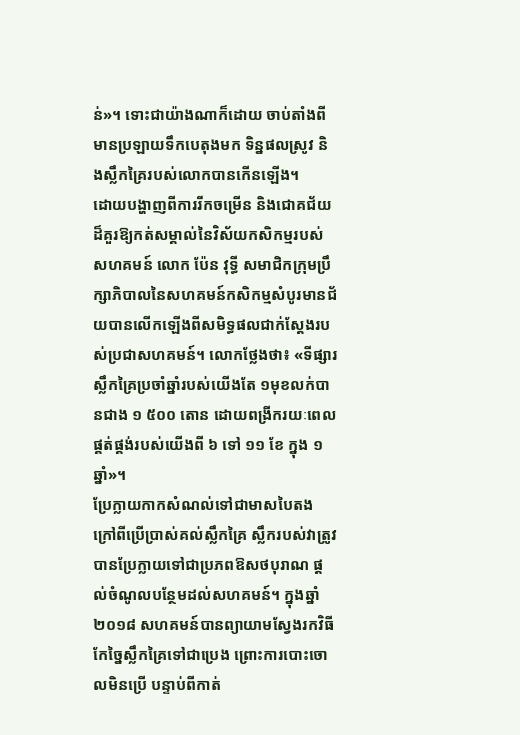ន់»។ ទោះជាយ៉ាងណាក៏ដោយ ចាប់តាំងពីមានប្រឡាយទឹកបេតុងមក ទិន្នផលស្រូវ និងស្លឹកគ្រៃរបស់លោកបានកើនឡើង។
ដោយបង្ហាញពីការរីកចម្រើន និងជោគជ័យដ៏គួរឱ្យកត់សម្គាល់នៃវិស័យកសិកម្មរបស់សហគមន៍ លោក ប៉ែន វុទ្ធី សមាជិកក្រុមប្រឹក្សាភិបាលនៃសហគមន៍កសិកម្មសំបូរមានជ័យបានលើកឡើងពីសមិទ្ធផលជាក់ស្ដែងរបស់ប្រជាសហគមន៍។ លោកថ្លែងថា៖ «ទីផ្សារស្លឹកគ្រៃប្រចាំឆ្នាំរបស់យើងតែ ១មុខលក់បានជាង ១ ៥០០ តោន ដោយពង្រីករយៈពេលផ្គត់ផ្គង់របស់យើងពី ៦ ទៅ ១១ ខែ ក្នុង ១ ឆ្នាំ»។
ប្រែក្លាយកាកសំណល់ទៅជាមាសបៃតង
ក្រៅពីប្រើប្រាស់គល់ស្លឹកគ្រៃ ស្លឹករបស់វាត្រូវបានប្រែក្លាយទៅជាប្រភពឱសថបុរាណ ផ្តល់ចំណូលបន្ថែមដល់សហគមន៍។ ក្នុងឆ្នាំ ២០១៨ សហគមន៍បានព្យាយាមស្វែងរកវិធីកែច្នៃស្លឹកគ្រៃទៅជាប្រេង ព្រោះការបោះចោលមិនប្រើ បន្ទាប់ពីកាត់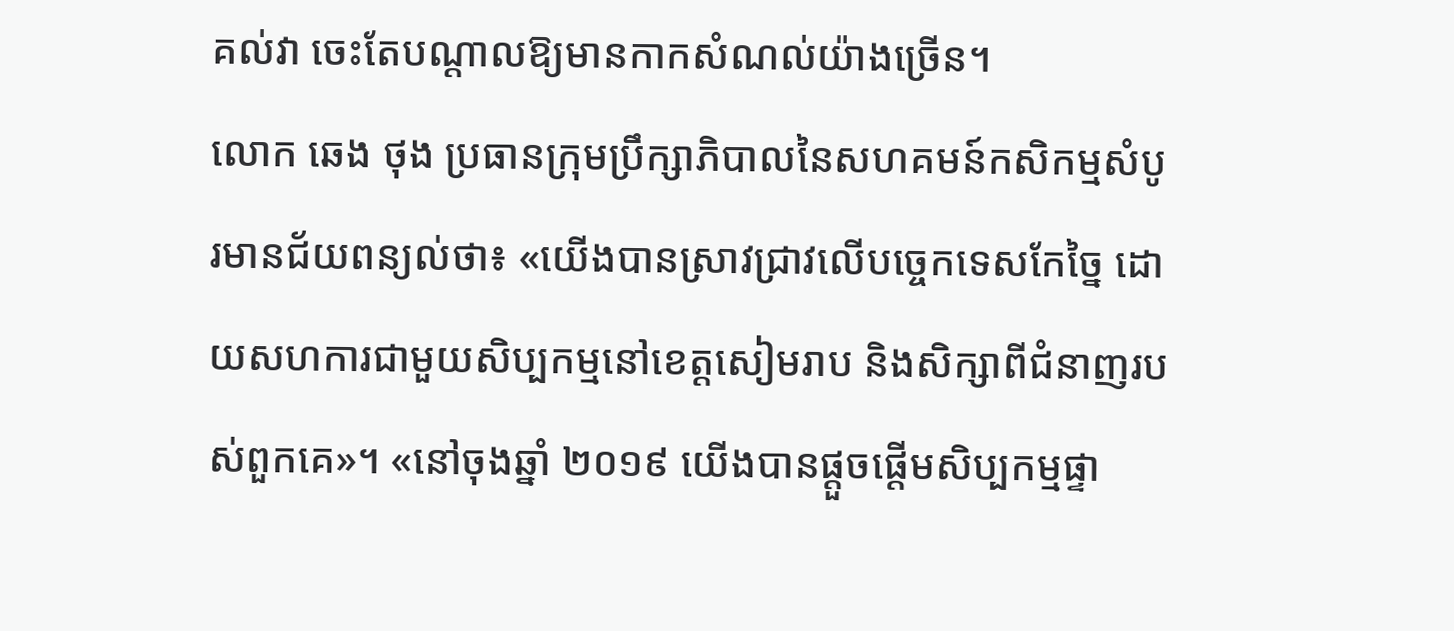គល់វា ចេះតែបណ្តាលឱ្យមានកាកសំណល់យ៉ាងច្រើន។
លោក ឆេង ថុង ប្រធានក្រុមប្រឹក្សាភិបាលនៃសហគមន៍កសិកម្មសំបូរមានជ័យពន្យល់ថា៖ «យើងបានស្រាវជ្រាវលើបច្ចេកទេសកែច្នៃ ដោយសហការជាមួយសិប្បកម្មនៅខេត្តសៀមរាប និងសិក្សាពីជំនាញរបស់ពួកគេ»។ «នៅចុងឆ្នាំ ២០១៩ យើងបានផ្តួចផ្តើមសិប្បកម្មផ្ទា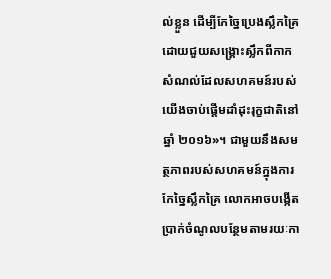ល់ខ្លួន ដើម្បីកែច្នៃប្រេងស្លឹកគ្រៃដោយជួយសង្គ្រោះស្លឹកពីកាកសំណល់ដែលសហគមន៍របស់យើងចាប់ផ្តើមដាំដុះរុក្ខជាតិនៅឆ្នាំ ២០១៦»។ ជាមួយនឹងសមត្ថភាពរបស់សហគមន៍ក្នុងការកែច្នៃស្លឹកគ្រៃ លោកអាចបង្កើតប្រាក់ចំណូលបន្ថែមតាមរយៈកា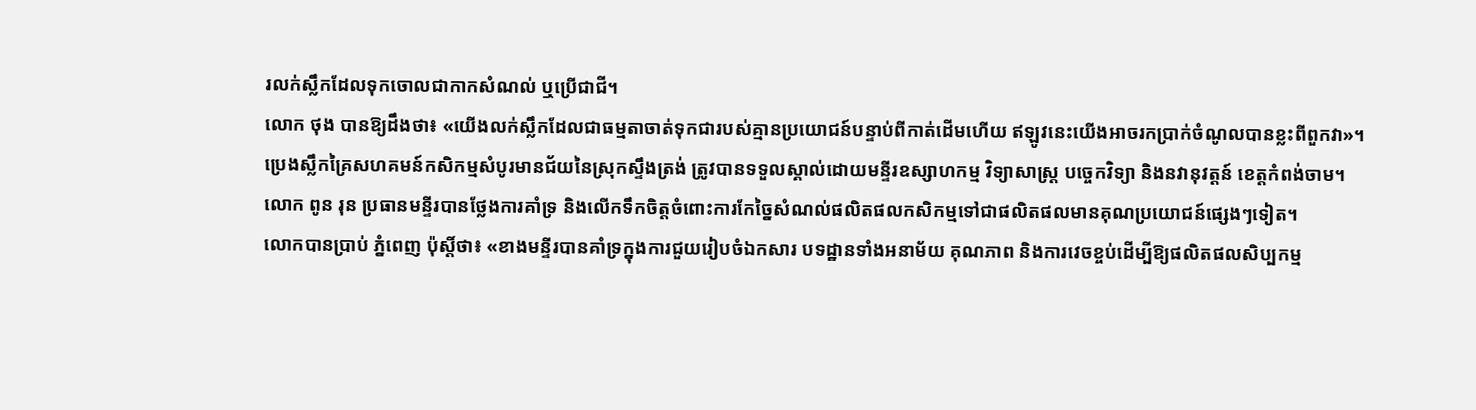រលក់ស្លឹកដែលទុកចោលជាកាកសំណល់ ឬប្រើជាជី។
លោក ថុង បានឱ្យដឹងថា៖ «យើងលក់ស្លឹកដែលជាធម្មតាចាត់ទុកជារបស់គ្មានប្រយោជន៍បន្ទាប់ពីកាត់ដើមហើយ ឥឡូវនេះយើងអាចរកប្រាក់ចំណូលបានខ្លះពីពួកវា»។
ប្រេងស្លឹកគ្រៃសហគមន៍កសិកម្មសំបូរមានជ័យនៃស្រុកស្ទឹងត្រង់ ត្រូវបានទទួលស្គាល់ដោយមន្ទីរឧស្សាហកម្ម វិទ្យាសាស្ត្រ បច្ចេកវិទ្យា និងនវានុវត្តន៍ ខេត្តកំពង់ចាម។
លោក ពូន រុន ប្រធានមន្ទីរបានថ្លែងការគាំទ្រ និងលើកទឹកចិត្ដចំពោះការកែច្នៃសំណល់ផលិតផលកសិកម្មទៅជាផលិតផលមានគុណប្រយោជន៍ផ្សេងៗទៀត។
លោកបានប្រាប់ ភ្នំពេញ ប៉ុស្ដិ៍ថា៖ «ខាងមន្ទីរបានគាំទ្រក្នុងការជួយរៀបចំឯកសារ បទដ្ឋានទាំងអនាម័យ គុណភាព និងការវេចខ្ចប់ដើម្បីឱ្យផលិតផលសិប្បកម្ម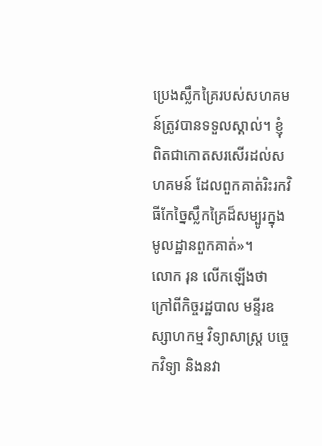ប្រេងស្លឹកគ្រៃរបស់សហគមន៍ត្រូវបានទទួលស្គាល់។ ខ្ញុំពិតជាកោតសរសើរដល់សហគមន៍ ដែលពួកគាត់រិះរកវិធីកែច្នៃស្លឹកគ្រៃដ៏សម្បូរក្នុងមូលដ្ឋានពួកគាត់»។
លោក រុន លើកឡើងថា ក្រៅពីកិច្ចរដ្ឋបាល មន្ទីរឧស្សាហកម្ម វិទ្យាសាស្ត្រ បច្ចេកវិទ្យា និងនវា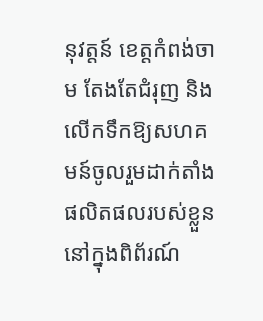នុវត្តន៍ ខេត្តកំពង់ចាម តែងតែជំរុញ និងលើកទឹកឱ្យសហគមន៍ចូលរួមដាក់តាំងផលិតផលរបស់ខ្លួននៅក្នុងពិព័រណ៍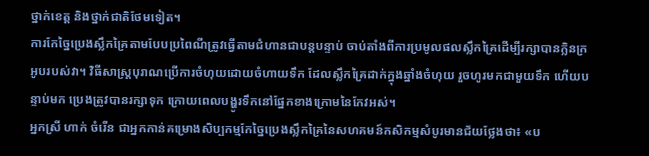ថ្នាក់ខេត្ដ និងថ្នាក់ជាតិថែមទៀត។
ការកែច្នៃប្រេងស្លឹកគ្រៃតាមបែបប្រពៃណីត្រូវធ្វើតាមជំហានជាបន្តបន្ទាប់ ចាប់តាំងពីការប្រមូលផលស្លឹកគ្រៃដើម្បីរក្សាបានក្លិនក្រអូបរបស់វា។ វិធីសាស្ត្របុរាណប្រើការចំហុយដោយចំហាយទឹក ដែលស្លឹកគ្រៃដាក់ក្នុងឆ្នាំងចំហុយ រួចហូរមកជាមួយទឹក ហើយបន្ទាប់មក ប្រេងត្រូវបានរក្សាទុក ក្រោយពេលបង្ហូរទឹកនៅផ្នែកខាងក្រោមនៃកែវអស់។
អ្នកស្រី ហាក់ ចំរើន ជាអ្នកកាន់គម្រោងសិប្បកម្មកែច្នៃប្រេងស្លឹកគ្រៃនៃសហគមន៍កសិកម្មសំបូរមានជ័យថ្លែងថា៖ «ប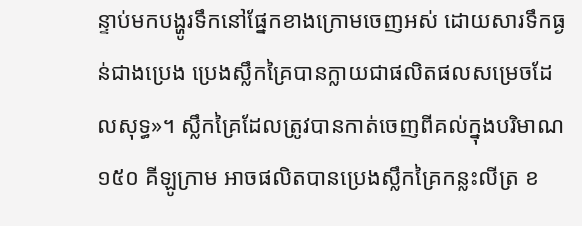ន្ទាប់មកបង្ហូរទឹកនៅផ្នែកខាងក្រោមចេញអស់ ដោយសារទឹកធ្ងន់ជាងប្រេង ប្រេងស្លឹកគ្រៃបានក្លាយជាផលិតផលសម្រេចដែលសុទ្ធ»។ ស្លឹកគ្រៃដែលត្រូវបានកាត់ចេញពីគល់ក្នុងបរិមាណ ១៥០ គីឡូក្រាម អាចផលិតបានប្រេងស្លឹកគ្រៃកន្លះលីត្រ ខ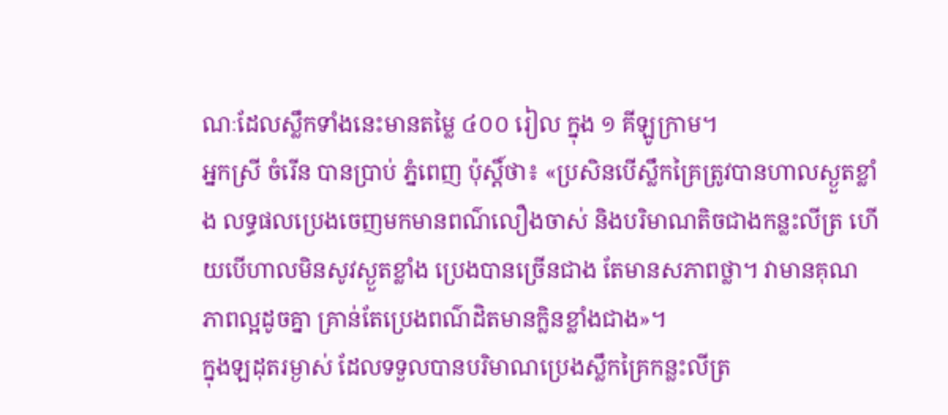ណៈដែលស្លឹកទាំងនេះមានតម្លៃ ៤០០ រៀល ក្នុង ១ គីឡូក្រាម។
អ្នកស្រី ចំរើន បានប្រាប់ ភ្នំពេញ ប៉ុស្ដិ៍ថា៖ «ប្រសិនបើស្លឹកគ្រៃត្រូវបានហាលស្ងួតខ្លាំង លទ្ធផលប្រេងចេញមកមានពណ៌លឿងចាស់ និងបរិមាណតិចជាងកន្លះលីត្រ ហើយបើហាលមិនសូវស្ងួតខ្លាំង ប្រេងបានច្រើនជាង តែមានសភាពថ្លា។ វាមានគុណភាពល្អដូចគ្នា គ្រាន់តែប្រេងពណ៌ដិតមានក្លិនខ្លាំងជាង»។
ក្នុងឡដុតរម្ងាស់ ដែលទទួលបានបរិមាណប្រេងស្លឹកគ្រៃកន្លះលីត្រ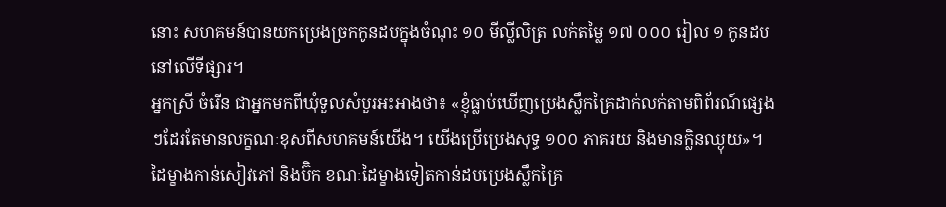នោះ សហគមន៍បានយកប្រេងច្រកកូនដបក្នុងចំណុះ ១០ មីល្លីលិត្រ លក់តម្លៃ ១៧ ០០០ រៀល ១ កូនដបនៅលើទីផ្សារ។
អ្នកស្រី ចំរើន ជាអ្នកមកពីឃុំទួលសំបួរអះអាងថា៖ «ខ្ញុំធ្លាប់ឃើញប្រេងស្លឹកគ្រៃដាក់លក់តាមពិព័រណ៍ផ្សេងៗដែរតែមានលក្ខណៈខុសពីសហគមន៍យើង។ យើងប្រើប្រេងសុទ្ធ ១០០ ភាគរយ និងមានក្លិនឈ្ងុយ»។
ដៃម្ខាងកាន់សៀវភៅ និងប៊ិក ខណៈដៃម្ខាងទៀតកាន់ដបប្រេងស្លឹកគ្រៃ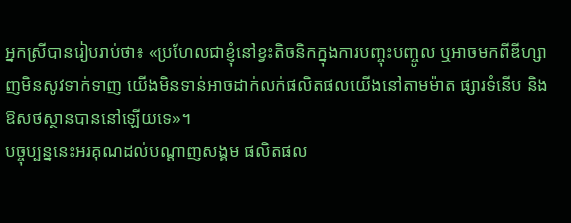អ្នកស្រីបានរៀបរាប់ថា៖ «ប្រហែលជាខ្ញុំនៅខ្វះតិចនិកក្នុងការបញ្ចុះបញ្ចូល ឬអាចមកពីឌីហ្សាញមិនសូវទាក់ទាញ យើងមិនទាន់អាចដាក់លក់ផលិតផលយើងនៅតាមម៉ាត ផ្សារទំនើប និងឱសថស្ថានបាននៅឡើយទេ»។
បច្ចុប្បន្ននេះអរគុណដល់បណ្ដាញសង្គម ផលិតផល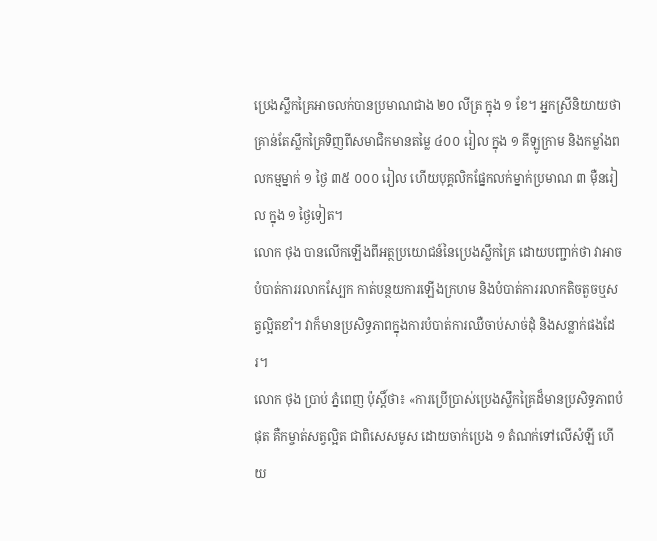ប្រេងស្លឹកគ្រៃអាចលក់បានប្រមាណជាង ២០ លីត្រ ក្នុង ១ ខែ។ អ្នកស្រីនិយាយថា គ្រាន់តែស្លឹកគ្រៃទិញពីសមាជិកមានតម្លៃ ៤០០ រៀល ក្នុង ១ គីឡូក្រាម និងកម្លាំងពលកម្មម្នាក់ ១ ថ្ងៃ ៣៥ ០០០ រៀល ហើយបុគ្គលិកផ្នែកលក់ម្នាក់ប្រមាណ ៣ ម៉ឺនរៀល ក្នុង ១ ថ្ងៃទៀត។
លោក ថុង បានលើកឡើងពីអត្ថប្រយោជន៍នៃប្រេងស្លឹកគ្រៃ ដោយបញ្ជាក់ថា វាអាចបំបាត់ការរលាកស្បែក កាត់បន្ថយការឡើងក្រហម និងបំបាត់ការរលាកតិចតួចឬសត្វល្អិតខាំ។ វាក៏មានប្រសិទ្ធភាពក្នុងការបំបាត់ការឈឺចាប់សាច់ដុំ និងសន្លាក់ផងដែរ។
លោក ថុង ប្រាប់ ភ្នំពេញ ប៉ុស្តិ៍ថា៖ «ការប្រើប្រាស់ប្រេងស្លឹកគ្រៃដ៏មានប្រសិទ្ធភាពបំផុត គឺកម្ចាត់សត្វល្អិត ជាពិសេសមូស ដោយចាក់ប្រេង ១ តំណក់ទៅលើសំឡី ហើយ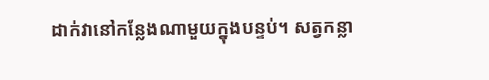ដាក់វានៅកន្លែងណាមួយក្នុងបន្ទប់។ សត្វកន្លា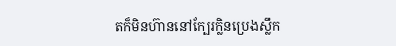តក៏មិនហ៊ាននៅក្បែរក្លិនប្រេងស្លឹក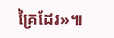គ្រៃដែរ»៕